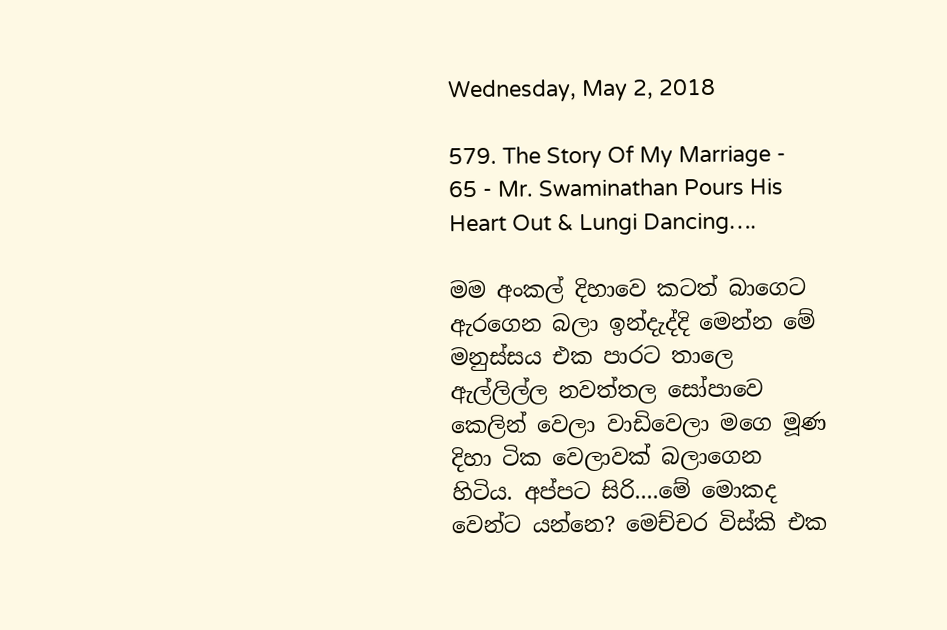Wednesday, May 2, 2018

579. The Story Of My Marriage - 65 - Mr. Swaminathan Pours His Heart Out & Lungi Dancing….

මම අංකල් දිහාවෙ කටත් බාගෙට ඇරගෙන බලා ඉන්දැද්දි මෙන්න මේ මනුස්සය එක පාරට තාලෙ ඇල්ලිල්ල නවත්තල සෝපාවෙ කෙලින් වෙලා වාඩිවෙලා මගෙ මූණ දිහා ටික වෙලාවක් බලාගෙන හිටිය. අප්පට සිරි....මේ මොකද වෙන්ට යන්නෙ? මෙච්චර විස්කි එක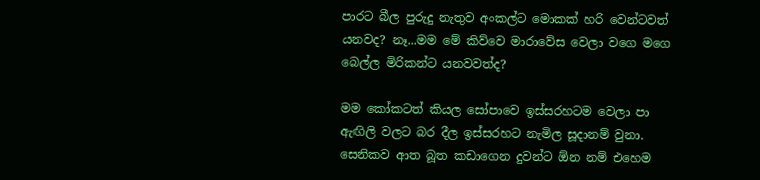පාරට බීල පුරුදු නැතුව අංකල්ට මොකක් හරි වෙන්ටවත් යනවද? නෑ...මම මේ කිව්වෙ මාරාවේස වෙලා වගෙ මගෙ බෙල්ල මිරිකන්ට යනවවත්ද?

මම කෝකටත් කියල සෝපාවෙ ඉස්සරහටම වෙලා පා ඇඟිලි වලට බර දීල ඉස්සරහට නැමිල සූදානම් වුනා. සෙනිකව ආත බූත කඩාගෙන දුවන්ට ඕන නම් එහෙම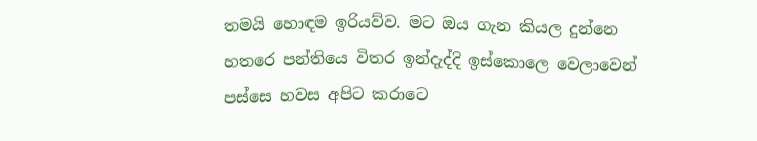තමයි හොඳම ඉරියව්ව. මට ඔය ගැන කියල දුන්නෙ හතරෙ පන්තියෙ විතර ඉන්දැද්දි ඉස්කොලෙ වෙලාවෙන් පස්සෙ හවස අපිට කරාටෙ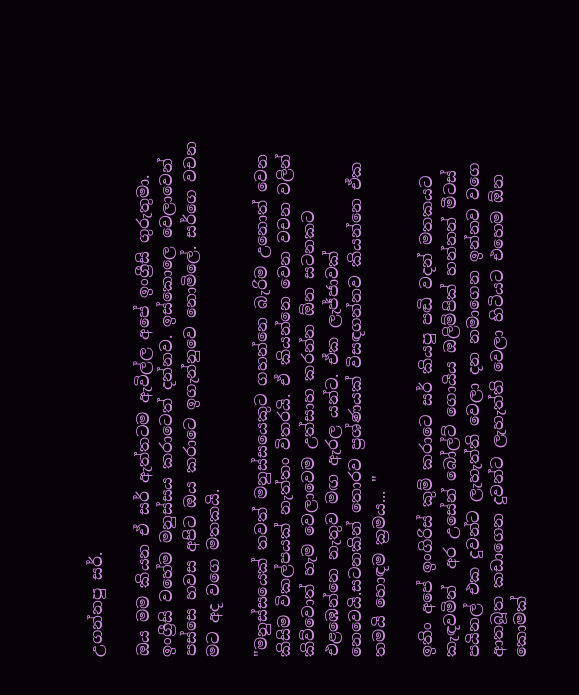උගන්නපු සර්.

ඔය මම කියන ඒ සර් ඇත්තටම ඇවිල්ල අපේ ඉංග්‍රීසි ගුරුතුමා. ඉංග්‍රීසි වහේම මනුස්සය කරාටෙත් දන්නව. ඉස්කොලෙ වෙලාවෙන් පස්සෙ හවස අපිට ඔය කරාටෙ ඉගැන්නුවෙ නොමිලේ. සර්ගෙ වචන මට අද වගෙ මතකයි.

"මනුස්සයෙක් තවත් මනුස්සයෙකුට ගහන්නෙ බැරිම උනොත් වෙන කිසිම විකල්පයක් නැත්තං විතරයි. ඒ කියන්නෙ වෙන වචන වලින් කිව්වොත් හැම වෙලාවෙම උත්සාහ කරන්න ඕන සටනකට එළඹෙන්නෙ නැතුව මඟ ඇරල යන්ට. ඒක ලැජ්ජාවක් නෙවෙයි.සටනකින් තොරව ප්‍රශ්ණයක් විසඳගන්නව කියන්නෙ ඒක තමයි හොඳම ක්‍රමය... "

ඉතිං අපේ ඉංගිරිස් කුම් කරාටෙ සර් කියපු පඬි වදන් මතකයට කැඳවමින්  අර උසේන් බෝල්ට් ගොයිය ඔලිම්පික් හන්නන් මීටස් පයිනල් එක දුවන්ට ලැහැත්ති වෙලා දන නමාගෙන ඉන්නව වගෙ ආතබූත කඩාගෙන දුවන්ට ලැහැත්ති වෙලා හිටියට එහෙම ඕන කොමක්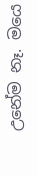උනේම නෑ. මයෙ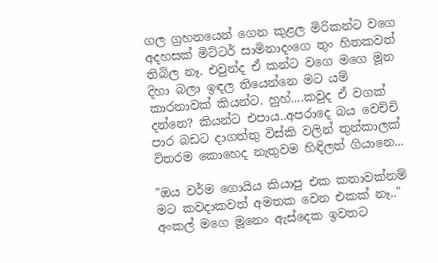ගල ග්‍රහනයෙන් ගෙන කුළල මිරිකන්ට වගෙ අදහසක් මිට්ටර් සාමිනාදංගෙ තුං හිතකවත් තිබිල නෑ. එවුන්ද ඒ කන්ට වගෙ මගෙ මූන දිහා බලා ඉඳල තියෙන්නෙ මට යම් කාරනාවක් කියන්ට. හුහ්....කවුද ඒ වගක් දන්නෙ? කියන්ට එපාය..අපරාදෙ බය වෙච්චි පාර බඩට දාගත්තු විස්කි වලින් තුන්කාලක් විතරම කොහෙද නැතුවම හිඳිලත් ගියානෙ...

"ඔය වර්ම ගොයිය කියාපු එක කතාවක්නම් මට කවදාකවත් අමතක වෙන එකක් නෑ.." අංකල් මගෙ මූනෙං ඇස්දෙක ඉවතට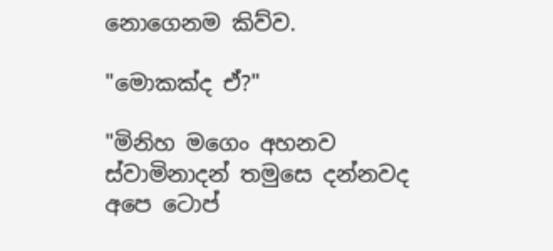නොගෙනම කිව්ව.

"මොකක්ද ඒ?"

"මිනිහ මගෙං අහනව ස්වාමිනාදන් තමුසෙ දන්නවද අපෙ ටොප්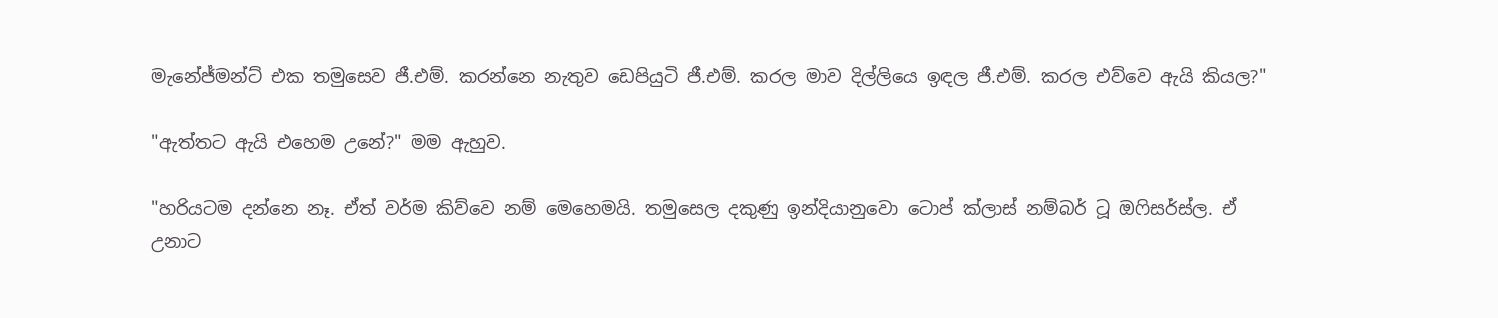මැනේජ්මන්ට් එක තමුසෙව ජී.එම්. කරන්නෙ නැතුව ඩෙපියුටි ජී.එම්. කරල මාව දිල්ලියෙ ඉඳල ජී.එම්. කරල එව්වෙ ඇයි කියල?"

"ඇත්තට ඇයි එහෙම උනේ?" මම ඇහුව.

"හරියටම දන්නෙ නෑ. ඒත් වර්ම කිව්වෙ නම් මෙහෙමයි. තමුසෙල දකුණු ඉන්දියානුවො ටොප් ක්ලාස් නම්බර් ටූ ඔෆිසර්ස්ල. ඒ උනාට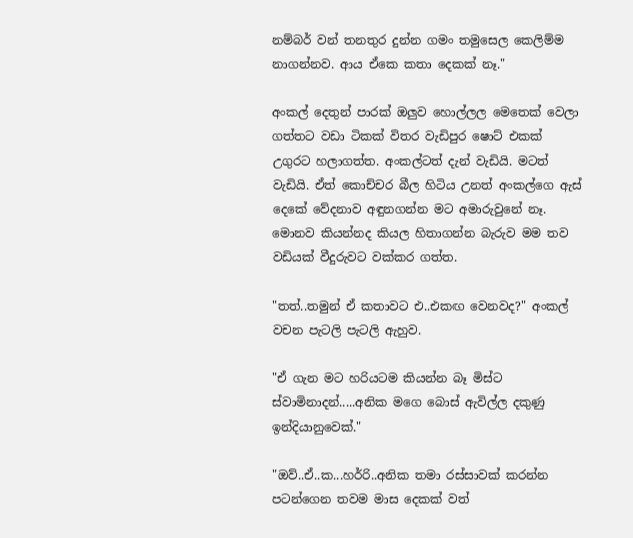නම්බර් වන් තනතුර දුන්න ගමං තමුසෙල කෙලිම්ම නාගන්නව. ආය ඒකෙ කතා දෙකක් නෑ."

අංකල් දෙතුන් පාරක් ඔලුව හොල්ලල මෙතෙක් වෙලා ගත්තට වඩා ටිකක් විතර වැඩිපුර ෂොට් එකක් උගුරට හලාගත්ත. අංකල්ටත් දැන් වැඩියි. මටත් වැඩියි. ඒත් කොච්චර බීල හිටිය උනත් අංකල්ගෙ ඇස් දෙකේ වේදනාව අඳුනගන්න මට අමාරුවුනේ නෑ. මොනව කියන්නද කියල හිතාගන්න බැරුව මම තව වඩියක් වීදුරුවට වක්කර ගත්ත.

"තත්..තමුන් ඒ කතාවට එ..එකඟ වෙනවද?" අංකල් වචන පැටලි පැටලි ඇහුව.

"ඒ ගැන මට හරියටම කියන්න බෑ මිස්ට ස්වාමිනාදන්.....අනික මගෙ බොස් ඇවිල්ල දකුණු ඉන්දියානුවෙක්."

"ඔව්..ඒ..ක...හර්රි..අනික තමා රස්සාවක් කරන්න පටන්ගෙන තවම මාස දෙකක් වත්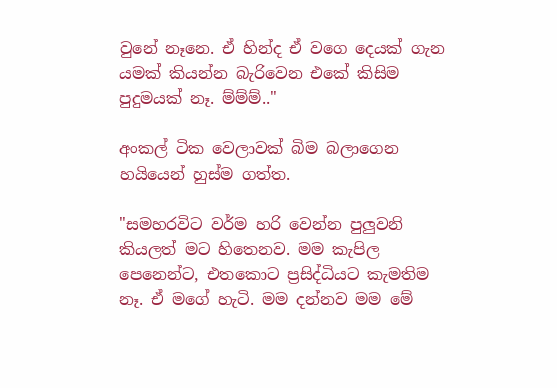වුනේ නෑනෙ. ඒ හින්ද ඒ වගෙ දෙයක් ගැන යමක් කියන්න බැරිවෙන එකේ කිසිම පුදුමයක් නෑ. ම්ම්ම්.."

අංකල් ටික වෙලාවක් බිම බලාගෙන හයියෙන් හුස්ම ගත්ත.

"සමහරවිට වර්ම හරි වෙන්න පුලුවනි කියලත් මට හිතෙනව. මම කැපිල පෙනෙන්ට, එතකොට ප්‍රසිද්ධියට කැමතිම නෑ. ඒ මගේ හැටි. මම දන්නව මම මේ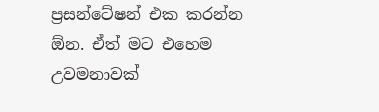ප්‍රසන්ටේෂන් එක කරන්න ඕන. ඒත් මට එහෙම උවමනාවක්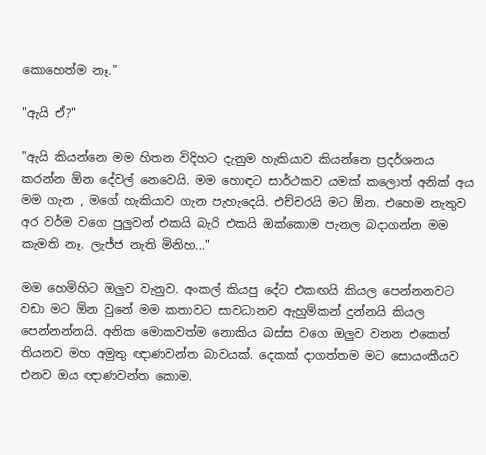කොහෙත්ම නෑ."

"ඇයි ඒ?"

"ඇයි කියන්නෙ මම හිතන විදිහට දැනුම හැකියාව කියන්නෙ ප්‍රදර්ශනය කරන්න ඕන දේවල් නෙවෙයි. මම හොඳට සාර්ථකව යමක් කලොත් අනික් අය මම ගැන , මගේ හැකියාව ගැන පැහැදෙයි. එච්චරයි මට ඕන. එහෙම නැතුව අර වර්ම වගෙ පුලුවන් එකයි බැරි එකයි ඔක්කොම පැනල බදාගන්න මම කැමති නෑ. ලැජ්ජ නැති මිනිහ..."

මම හෙමිහිට ඔලුව වැනුව. අංකල් කියපු දේට එකඟයි කියල පෙන්නනවට වඩා මට ඕන වුනේ මම කතාවට සාවධානව ඇහුම්කන් දුන්නයි කියල පෙන්නන්නයි. අනික මොකවත්ම නොකිය බස්ස වගෙ ඔලුව වනන එකෙත් තියනව මහ අමුතු ඥාණවන්ත බාවයක්. දෙකක් දාගත්තම මට සොයංකීයව එනව ඔය ඥාණවන්ත කොම.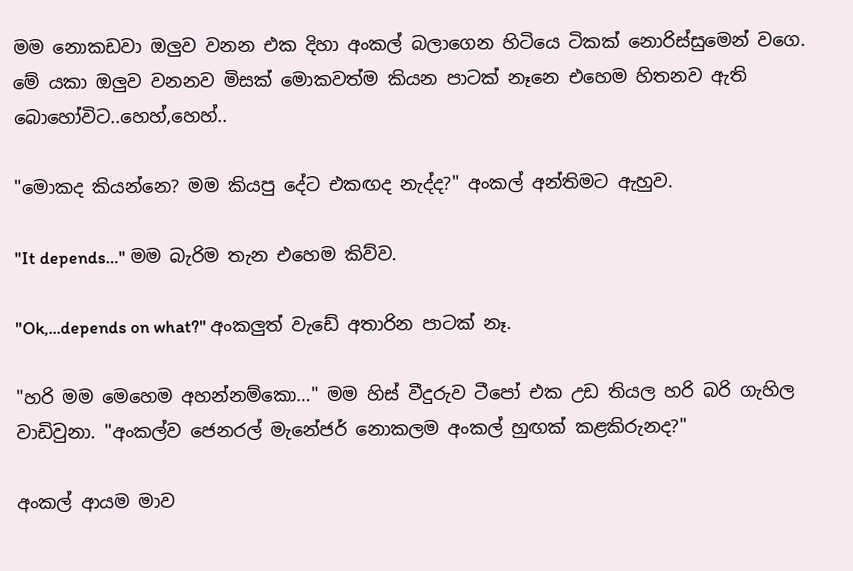මම නොකඩවා ඔලුව වනන එක දිහා අංකල් බලාගෙන හිටියෙ ටිකක් නොරිස්සුමෙන් වගෙ. මේ යකා ඔලුව වනනව මිසක් මොකවත්ම කියන පාටක් නෑනෙ එහෙම හිතනව ඇති බොහෝවිට..හෙහ්,හෙහ්..

"මොකද කියන්නෙ? මම කියපු දේට එකඟද නැද්ද?" අංකල් අන්තිමට ඇහුව.

"It depends…" මම බැරිම තැන එහෙම කිව්ව.

"Ok,...depends on what?" අංකලුත් වැඩේ අතාරින පාටක් නෑ.

"හරි මම මෙහෙම අහන්නම්කො…" මම හිස් වීදුරුව ටීපෝ එක උඩ තියල හරි බරි ගැහිල වාඩිවුනා. "අංකල්ව ජෙනරල් මැනේජර් නොකලම අංකල් හුඟක් කළකිරුනද?"

අංකල් ආයම මාව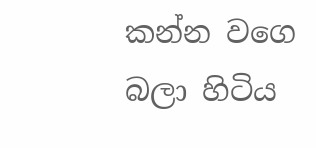කන්න වගෙ බලා හිටිය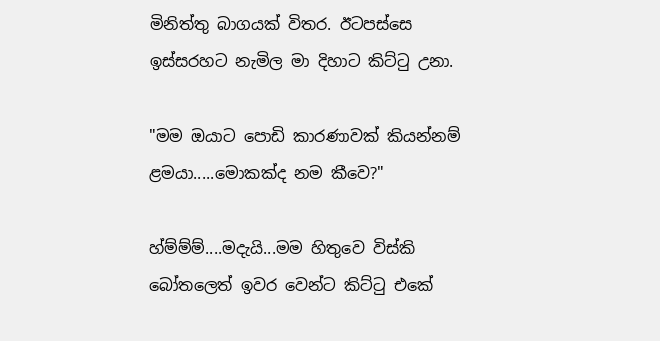මිනිත්තු බාගයක් විතර. ඊටපස්සෙ ඉස්සරහට නැමිල මා දිහාට කිට්ටු උනා.

"මම ඔයාට පොඩි කාරණාවක් කියන්නම් ළමයා.....මොකක්ද නම කීවෙ?"

හ්ම්ම්ම්....මදැයි...මම හිතුවෙ විස්කි බෝතලෙත් ඉවර වෙන්ට කිට්ටු එකේ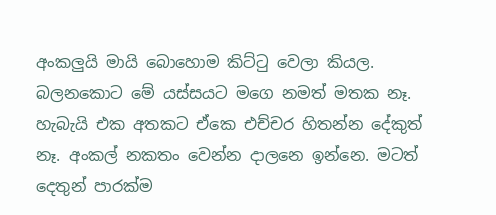අංකලුයි මායි බොහොම කිට්ටු වෙලා කියල. බලනකොට මේ යස්සයට මගෙ නමත් මතක නෑ. හැබැයි එක අතකට ඒකෙ එච්චර හිතන්න දේකුත් නෑ. අංකල් නකතං වෙන්න දාලනෙ ඉන්නෙ. මටත් දෙතුන් පාරක්ම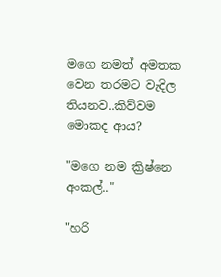මගෙ නමත් අමතක වෙන තරමට වැදිල තියනව..කිව්වම මොකද ආය?

"මගෙ නම ක්‍රිෂ්නෙ අංකල්.."

"හරි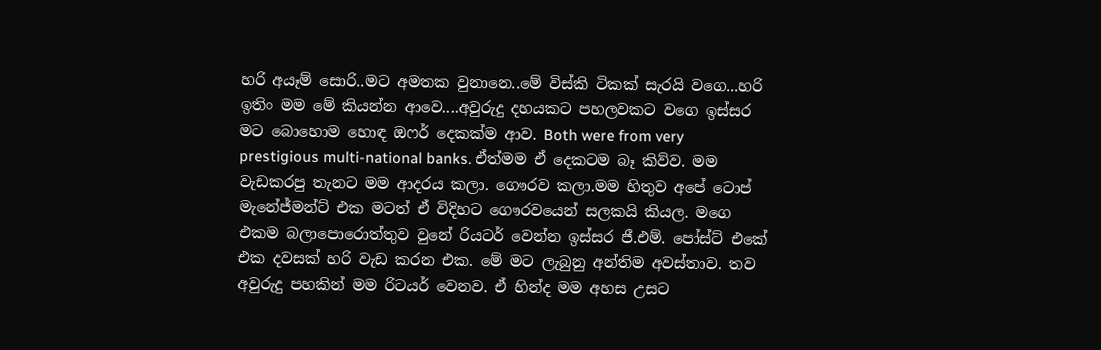හරි අයෑම් සොරි..මට අමතක වුනානෙ..මේ විස්කි ටිකක් සැරයි වගෙ...හරි ඉතිං මම මේ කියන්න ආවෙ....අවුරුදු දහයකට පහලවකට වගෙ ඉස්සර මට බොහොම හොඳ ඔෆර් දෙකක්ම ආව. Both were from very prestigious multi-national banks. ඒත්මම ඒ දෙකටම බෑ කිව්ව. මම වැඩකරපු තැනට මම ආදරය කලා. ගෞරව කලා.මම හිතුව අපේ ටොප් මැනේජ්මන්ට් එක මටත් ඒ විදිහට ගෞරවයෙන් සලකයි කියල. මගෙ එකම බලාපොරොත්තුව වුනේ රියටර් වෙන්න ඉස්සර ජී.එම්. පෝස්ට් එකේ එක දවසක් හරි වැඩ කරන එක. මේ මට ලැබුනු අන්තිම අවස්තාව. තව අවුරුදු පහකින් මම රිටයර් වෙනව. ඒ හින්ද මම අහස උසට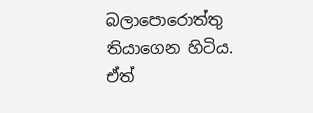බලාපොරොත්තු තියාගෙන හිටිය. ඒත්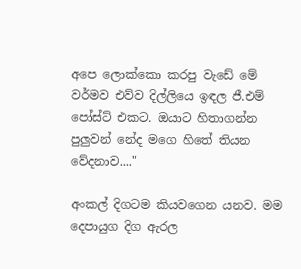අපෙ ලොක්කො කරපු වැඩේ මේ වර්මව එව්ව දිල්ලියෙ ඉඳල ජී.එම් පෝස්ට් එකට. ඔයාට හිතාගන්න පුලුවන් නේද මගෙ හිතේ තියන වේදනාව...."

අංකල් දිගටම කියවගෙන යනව. මම දෙපායුග දිග ඇරල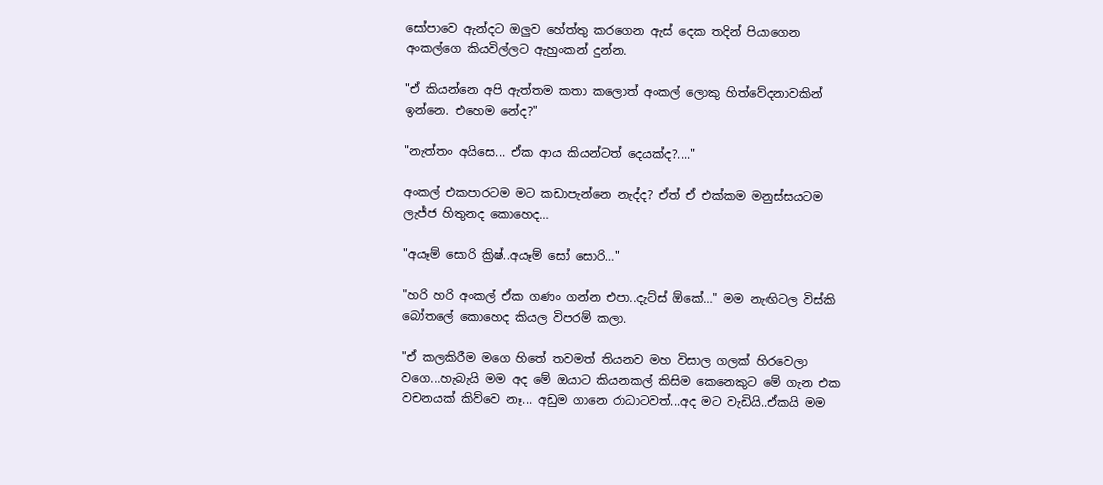සෝපාවෙ ඇන්දට ඔලුව හේත්තු කරගෙන ඇස් දෙක තදින් පියාගෙන අංකල්ගෙ කියවිල්ලට ඇහුංකන් දුන්න.

"ඒ කියන්නෙ අපි ඇත්තම කතා කලොත් අංකල් ලොකු හිත්වේදනාවකින් ඉන්නෙ. එහෙම නේද?"

"නැත්තං අයිසෙ... ඒක ආය කියන්ටත් දෙයක්ද?...."

අංකල් එකපාරටම මට කඩාපැන්නෙ නැද්ද? ඒත් ඒ එක්කම මනුස්සයටම ලැජ්ජ හිතුනද කොහෙද…

"අයෑම් සොරි ක්‍රිෂ්..අයෑම් සෝ සොරි…"

"හරි හරි අංකල් ඒක ගණං ගන්න එපා..දැට්ස් ඕකේ…" මම නැඟිටල විස්කි බෝතලේ කොහෙද කියල විපරම් කලා.

"ඒ කලකිරීම මගෙ හිතේ තවමත් තියනව මහ විසාල ගලක් හිරවෙලා වගෙ...හැබැයි මම අද මේ ඔයාට කියනකල් කිසිම කෙනෙකුට මේ ගැන එක වචනයක් කිව්වෙ නෑ... අඩුම ගානෙ රාධාටවත්...අද මට වැඩියි..ඒකයි මම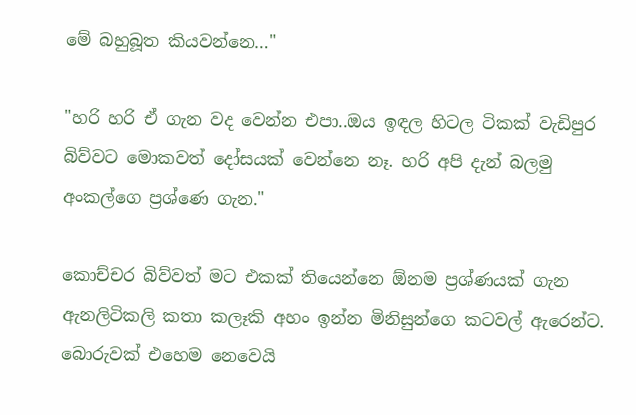මේ බහුබූත කියවන්නෙ…"

"හරි හරි ඒ ගැන වද වෙන්න එපා..ඔය ඉඳල හිටල ටිකක් වැඩිපුර බිව්වට මොකවත් දෝසයක් වෙන්නෙ නෑ. හරි අපි දැන් බලමු අංකල්ගෙ ප්‍රශ්ණෙ ගැන."

කොච්චර බිව්වත් මට එකක් තියෙන්නෙ ඕනම ප්‍රශ්ණයක් ගැන ඇනලිටිකලි කතා කලෑකි අහං ඉන්න මිනිසුන්ගෙ කටවල් ඇරෙන්ට. බොරුවක් එහෙම නෙවෙයි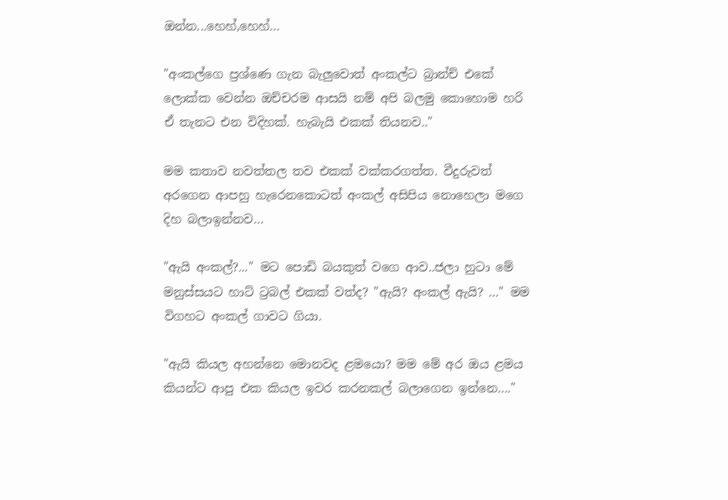ඔන්න...හෙහ්,හෙහ්…

"අංකල්ගෙ ප්‍රශ්ණෙ ගැන බැලුවොත් අංකල්ට බ්‍රාන්ච් එකේ ලොක්ක වෙන්න ඔච්චරම ආසයි නම් අපි බලමු කොහොම හරි ඒ තැනට එන විදිහක්. හැබැයි එකක් තියනව.."

මම කතාව නවත්තල තව එකක් වක්කරගත්ත. වීදුරුවත් අරගෙන ආපහු හැරෙනකොටත් අංකල් අසිපිය නොහෙලා මගෙ දිහ බලාඉන්නව…

"ඇයි අංකල්?..." මට පොඩි බයකුත් වගෙ ආව..ජලා හුටා මේ මනුස්සයට හාට් ට්‍රබල් එකක් වත්ද? "ඇයි? අංකල් ඇයි? …" මම විගහට අංකල් ගාවට ගියා.

"ඇයි කියල අහන්නෙ මොනවද ළමයො? මම මේ අර ඔය ළමය කියන්ට ආපු එක කියල ඉවර කරනකල් බලාගෙන ඉන්නෙ…."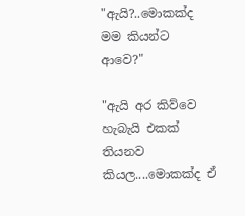"ඇයි?..මොකක්ද මම කියන්ට ආවෙ?"

"ඇයි අර කිව්වෙ හැබැයි එකක් තියනව කියල....මොකක්ද ඒ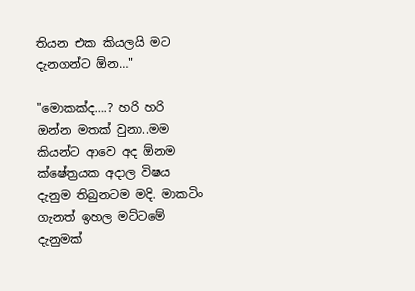තියන එක කියලයි මට දැනගන්ට ඕන…"

"මොකක්ද….? හරි හරි ඔන්න මතක් වුනා..මම කියන්ට ආවෙ අද ඕනම ක්ෂේත්‍රයක අදාල විෂය දැනුම තිබුනටම මදි. මාකටිං ගැනත් ඉහල මට්ටමේ දැනුමක්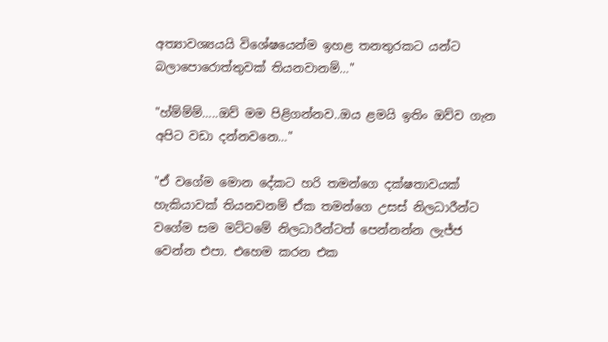අත්‍යාවශ්‍යයයි විශේෂයෙන්ම ඉහළ තනතුරකට යන්ට බලාපොරොත්තුවක් තියනවානම්…"

"හ්ම්ම්ම්…..ඔව් මම පිළිගන්නව..ඔය ළමයි ඉතිං ඔව්ව ගැන අපිට වඩා දන්නවනෙ…"

"ඒ වගේම මොන දේකට හරි තමන්ගෙ දක්ෂතාවයක් හැකියාවක් තියනවනම් ඒක තමන්ගෙ උසස් නිලධාරීන්ට වගේම සම මට්ටමේ නිලධාරීන්ටත් පෙන්නන්න ලැජ්ජ වෙන්න එපා. එහෙම කරන එක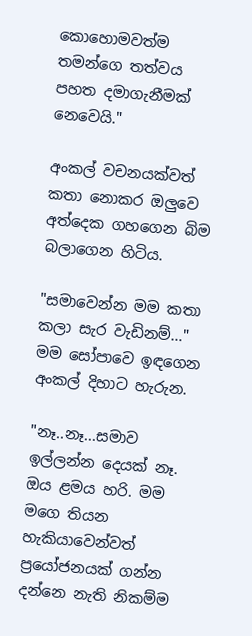කොහොමවත්ම තමන්ගෙ තත්වය පහත දමාගැනීමක් නෙවෙයි."

අංකල් වචනයක්වත් කතා නොකර ඔලුවෙ අත්දෙක ගහගෙන බිම බලාගෙන හිටිය.

"සමාවෙන්න මම කතා කලා සැර වැඩිනම්…" මම සෝපාවෙ ඉඳගෙන අංකල් දිහාට හැරුන.

"නෑ..නෑ...සමාව ඉල්ලන්න දෙයක් නෑ. ඔය ළමය හරි. මම මගෙ තියන හැකියාවෙන්වත් ප්‍රයෝජනයක් ගන්න දන්නෙ නැති නිකම්ම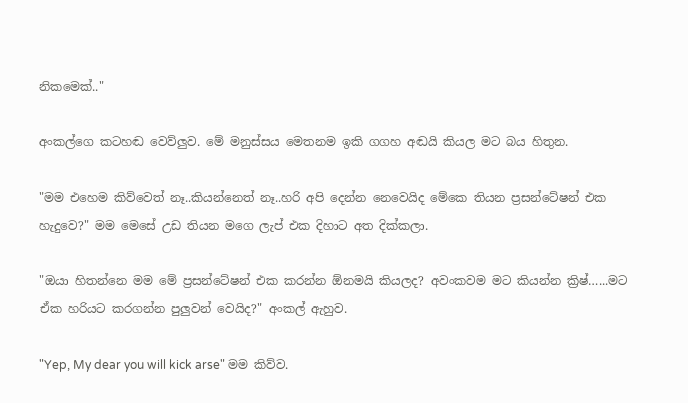නිකමෙක්.."

අංකල්ගෙ කටහඬ වෙව්ලුව. මේ මනුස්සය මෙතනම ඉකි ගගහ අඬයි කියල මට බය හිතුන.

"මම එහෙම කිව්වෙත් නෑ..කියන්නෙත් නෑ..හරි අපි දෙන්න නෙවෙයිද මේකෙ තියන ප්‍රසන්ටේෂන් එක හැදුවෙ?" මම මෙසේ උඩ තියන මගෙ ලැප් එක දිහාට අත දික්කලා.

"ඔයා හිතන්නෙ මම මේ ප්‍රසන්ටේෂන් එක කරන්න ඕනමයි කියලද? අවංකවම මට කියන්න ක්‍රිෂ්…...මට ඒක හරියට කරගන්න පුලුවන් වෙයිද?" අංකල් ඇහුව.

"Yep, My dear you will kick arse" මම කිව්ව.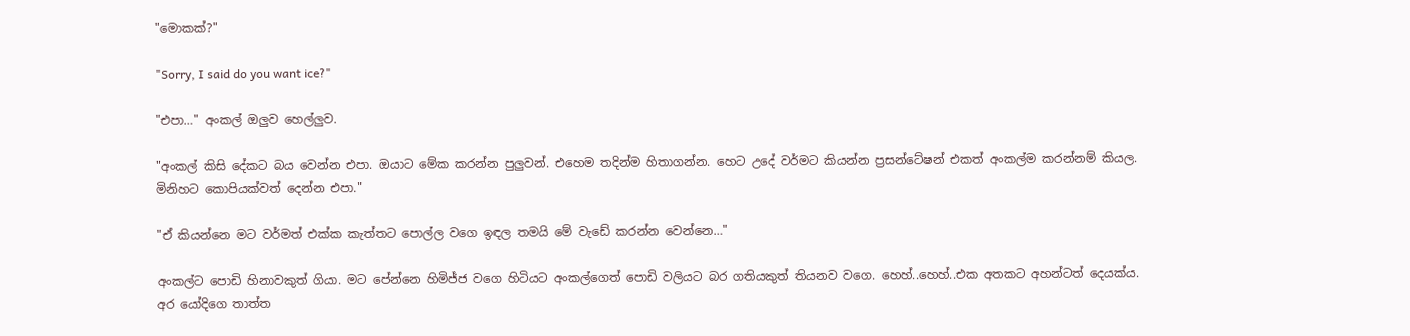"මොකක්?"

"Sorry, I said do you want ice?"

"එපා…" අංකල් ඔලුව හෙල්ලුව.

"අංකල් කිසි දේකට බය වෙන්න එපා. ඔයාට මේක කරන්න පුලුවන්. එහෙම තදින්ම හිතාගන්න. හෙට උදේ වර්මට කියන්න ප්‍රසන්ටේෂන් එකත් අංකල්ම කරන්නම් කියල. මිනිහට කොපියක්වත් දෙන්න එපා."

"ඒ කියන්නෙ මට වර්මත් එක්ක කැත්තට පොල්ල වගෙ ඉඳල තමයි මේ වැඩේ කරන්න වෙන්නෙ…"

අංකල්ට පොඩි හිනාවකුත් ගියා. මට පේන්නෙ හිමිජ්ජ වගෙ හිටියට අංකල්ගෙත් පොඩි වලියට බර ගතියකුත් තියනව වගෙ. හෙහ්..හෙහ්..එක අතකට අහන්ටත් දෙයක්ය. අර යෝදිගෙ තාත්ත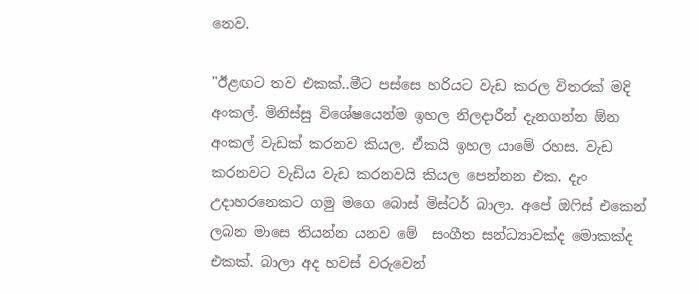නෙව.

"ඊළඟට තව එකක්..මීට පස්සෙ හරියට වැඩ කරල විතරක් මදි අංකල්. මිනිස්සු විශේෂයෙන්ම ඉහල නිලදාරීන් දැනගන්න ඕන අංකල් වැඩක් කරනව කියල. ඒකයි ඉහල යාමේ රහස. වැඩ කරනවට වැඩිය වැඩ කරනවයි කියල පෙන්නන එක. දැං උදාහරනෙකට ගමු මගෙ බොස් මිස්ටර් බාලා. අපේ ඔෆිස් එකෙන් ලබන මාසෙ තියන්න යනව මේ  සංගීත සන්ධ්‍යාවක්ද මොකක්ද එකක්. බාලා අද හවස් වරුවෙන්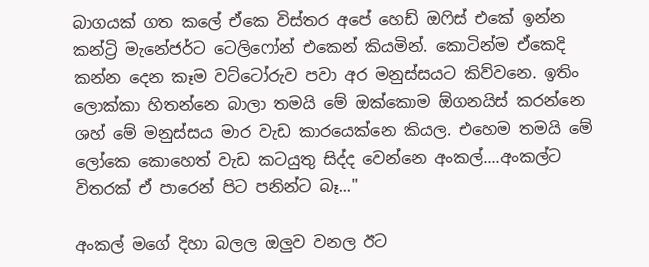බාගයක් ගත කලේ ඒකෙ විස්තර අපේ හෙඩ් ඔෆිස් එකේ ඉන්න කන්ට්‍රි මැනේජර්ට ටෙලිෆෝන් එකෙන් කියමින්. කොටින්ම ඒකෙදි කන්න දෙන කෑම වට්ටෝරුව පවා අර මනුස්සයට කිව්වනෙ. ඉතිං ලොක්කා හිතන්නෙ බාලා තමයි මේ ඔක්කොම ඕගනයිස් කරන්නෙ ශහ් මේ මනුස්සය මාර වැඩ කාරයෙක්නෙ කියල. එහෙම තමයි මේ ලෝකෙ කොහෙත් වැඩ කටයුතු සිද්ද වෙන්නෙ අංකල්....අංකල්ට විතරක් ඒ පාරෙන් පිට පනින්ට බෑ..."

අංකල් මගේ දිහා බලල ඔලුව වනල ඊට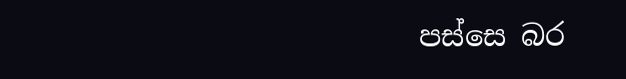පස්සෙ බර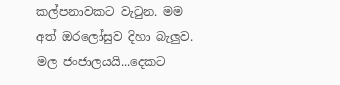කල්පනාවකට වැටුන. මම අත් ඔරලෝසුව දිහා බැලුව. මල ජංජාලයයි...දෙකට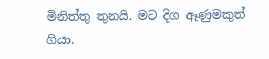මිනිත්තු තුනයි. මට දිග ඈණුමකුත් ගියා.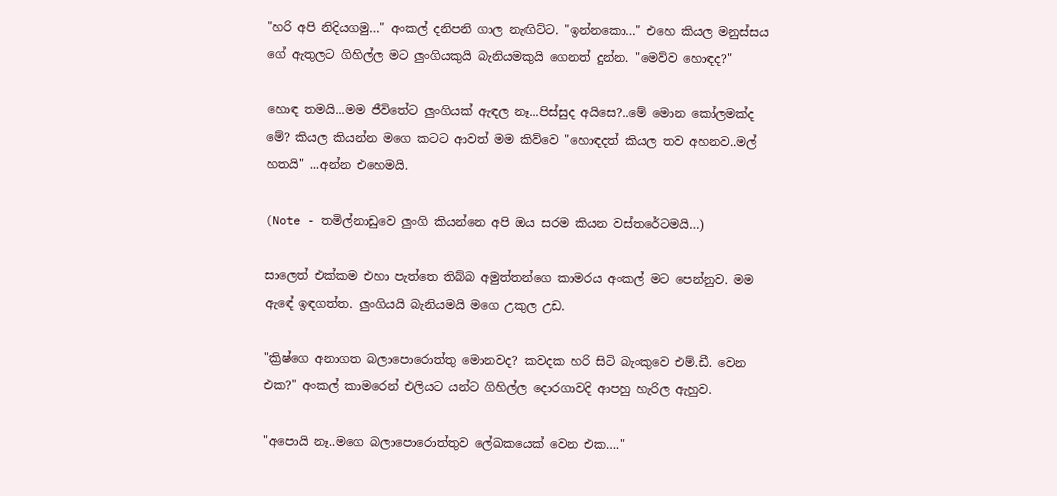"හරි අපි නිදියගමු…" අංකල් දනිපනි ගාල නැඟිට්ට. "ඉන්නකො…" එහෙ කියල මනුස්සය ගේ ඇතුලට ගිහිල්ල මට ලුංගියකුයි බැනියමකුයි ගෙනත් දුන්න. "මෙව්ව හොඳද?"

හොඳ තමයි...මම ජීවිතේට ලුංගියක් ඇඳල නෑ...පිස්සුද අයිසෙ?..මේ මොන කෝලමක්ද මේ? කියල කියන්න මගෙ කටට ආවත් මම කිව්වෙ "හොඳදත් කියල තව අහනව..මල් හතයි" ...අන්න එහෙමයි.

(Note - තමිල්නාඩුවෙ ලුංගි කියන්නෙ අපි ඔය සරම කියන වස්තරේටමයි…)

සාලෙත් එක්කම එහා පැත්තෙ තිබ්බ අමුත්තන්ගෙ කාමරය අංකල් මට පෙන්නුව. මම ඇඳේ ඉඳගත්ත. ලුංගියයි බැනියමයි මගෙ උකුල උඩ.

"ක්‍රිෂ්ගෙ අනාගත බලාපොරොත්තු මොනවද? කවදක හරි සිටි බැංකුවෙ එම්.ඩී. වෙන එක?" අංකල් කාමරෙන් එලියට යන්ට ගිහිල්ල දොරගාවදි ආපහු හැරිල ඇහුව.

"අපොයි නෑ..මගෙ බලාපොරොත්තුව ලේඛකයෙක් වෙන එක…."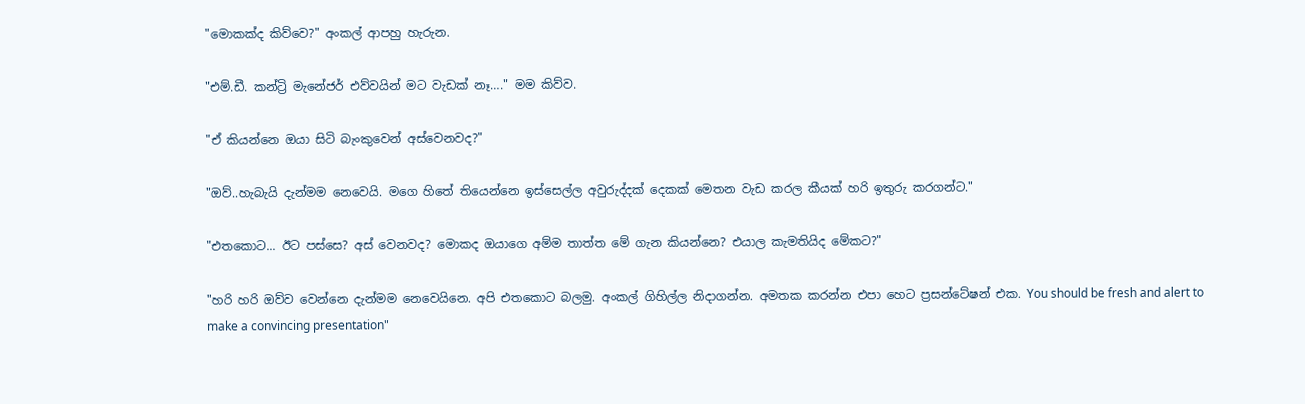"මොකක්ද කිව්වෙ?" අංකල් ආපහු හැරුන.

"එම්.ඩී. කන්ට්‍රි මැනේජර් එව්වයින් මට වැඩක් නෑ…." මම කිව්ව.

"ඒ කියන්නෙ ඔයා සිටි බැංකුවෙන් අස්වෙනවද?"

"ඔව්..හැබැයි දැන්මම නෙවෙයි. මගෙ හිතේ තියෙන්නෙ ඉස්සෙල්ල අවුරුද්දක් දෙකක් මෙතන වැඩ කරල කීයක් හරි ඉතුරු කරගන්ට."

"එතකොට... ඊට පස්සෙ? අස් වෙනවද? මොකද ඔයාගෙ අම්ම තාත්ත මේ ගැන කියන්නෙ? එයාල කැමතියිද මේකට?"

"හරි හරි ඔව්ව වෙන්නෙ දැන්මම නෙවෙයිනෙ. අපි එතකොට බලමු. අංකල් ගිහිල්ල නිදාගන්න. අමතක කරන්න එපා හෙට ප්‍රසන්ටේෂන් එක. You should be fresh and alert to make a convincing presentation"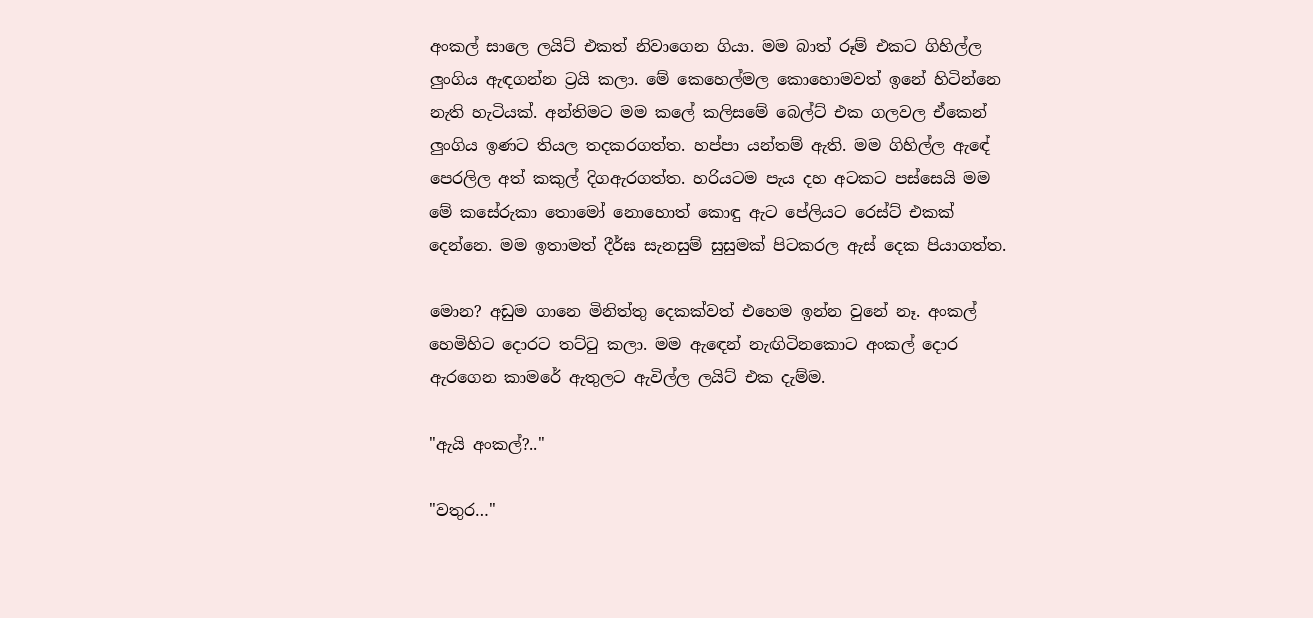අංකල් සාලෙ ලයිට් එකත් නිවාගෙන ගියා. මම බාත් රූම් එකට ගිහිල්ල ලුංගිය ඇඳගන්න ට්‍රයි කලා. මේ කෙහෙල්මල කොහොමවත් ඉනේ හිටින්නෙ නැති හැටියක්. අන්තිමට මම කලේ කලිසමේ බෙල්ට් එක ගලවල ඒකෙන් ලුංගිය ඉණට තියල තදකරගත්ත. හප්පා යන්තම් ඇති. මම ගිහිල්ල ඇඳේ පෙරලිල අත් කකුල් දිගඇරගත්ත. හරියටම පැය දහ අටකට පස්සෙයි මම මේ කසේරුකා තොමෝ නොහොත් කොඳු ඇට පේලියට රෙස්ට් එකක් දෙන්නෙ. මම ඉතාමත් දීර්ඝ සැනසුම් සුසුමක් පිටකරල ඇස් දෙක පියාගත්ත.

මොන? අඩුම ගානෙ මිනිත්තු දෙකක්වත් එහෙම ඉන්න වුනේ නෑ. අංකල් හෙමිහිට දොරට තට්ටු කලා. මම ඇඳෙන් නැඟිටිනකොට අංකල් දොර ඇරගෙන කාමරේ ඇතුලට ඇවිල්ල ලයිට් එක දැම්ම.

"ඇයි අංකල්?.."

"වතුර…"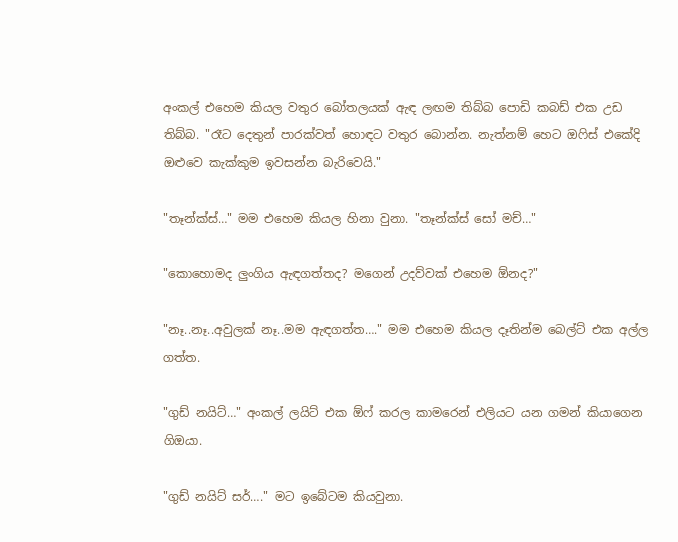අංකල් එහෙම කියල වතුර බෝතලයක් ඇඳ ලඟම තිබ්බ පොඩි කබඩ් එක උඩ තිබ්බ. "රෑට දෙතුන් පාරක්වත් හොඳට වතුර බොන්න. නැත්නම් හෙට ඔෆිස් එකේදි ඔළුවෙ කැක්කුම ඉවසන්න බැරිවෙයි."

"තෑන්ක්ස්…" මම එහෙම කියල හිනා වුනා. "තෑන්ක්ස් සෝ මච්…"

"කොහොමද ලුංගිය ඇඳගත්තද? මගෙන් උදව්වක් එහෙම ඕනද?"

"නෑ..නෑ..අවුලක් නෑ..මම ඇඳගත්ත…." මම එහෙම කියල දෑතින්ම බෙල්ට් එක අල්ල ගත්ත.

"ගුඩ් නයිට්…" අංකල් ලයිට් එක ඕෆ් කරල කාමරෙන් එලියට යන ගමන් කියාගෙන ගිඔයා.

"ගුඩ් නයිට් සර්…." මට ඉබේටම කියවුනා.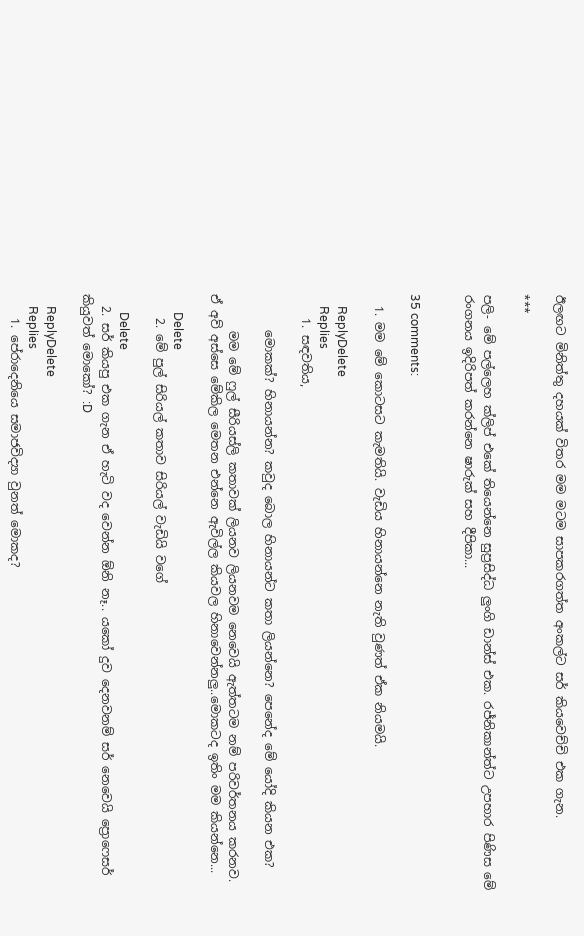ඊලඟට මිනිත්තු දහයක් විතර මම මටම සාපකරගත්ත අංකල්ට සර් කියවෙච්චි එක ගැන.

***

පලි- මේ පල්ලෙහ ක්ලිප් එකේ තියෙන්නෙ සුප්‍රසිද්ධ ලුංගි ඩාන්ස් එක. රජ්නිකාන්ත්ට උපහාර පිණිස මේ රංගනය ඉදිරිපත් කරන්නෙ ෂාරුක් සහ දීපිකා...


35 comments:

  1. මම මේ කොටසට කැමතියි. වැඩිය හිනායන්නෙ නැති වුණත් ඒක නියමයි.

    ReplyDelete
    Replies
    1. සඳවතිය,

      මොකක්? හිනායන්න? කවුද බොල හිනායන්ට කතා ලියන්නෙ? පෙනේද මේ යෝදි කියන එක?

      මම මේ ෆුල් සීරියස්ලි කතාවක් ලියනව ලියනවම නෙවෙයි ඇත්තටම නම් පරිවර්තනය කරනව. ඒ අව් අස්සෙ මේකිල මෙතන එන්නෙ ඇවිල්ල කියවල හිනාවෙන්නලු..මොකටද ඉතිං මම කියන්නෙ...

      Delete
    2. මේ පුල් සිරියල් කතාව සිරියල් වැඩියි වගේ

      Delete
  2. සර් කියපු එක ගැන ඒ හැටි වද වෙන්න ඕනි නෑ.. යකෝ දුව දෙනවනම් සර් නෙවෙයි ප්‍රොෆෙසර් කියුවත් මොකෝ? :D

    ReplyDelete
    Replies
    1. පේරාදෙනියෙ සමාජවිද්‍යා වුනත් මොකද?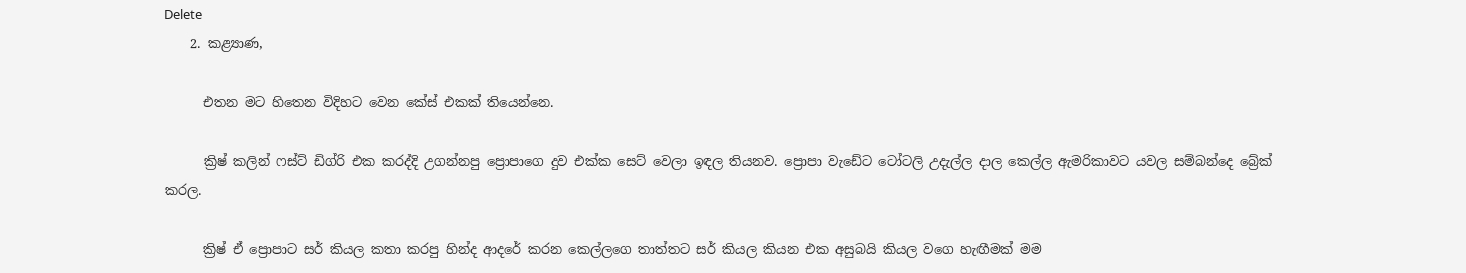Delete
    2. කළ්‍යාණ,

      එතන මට හිතෙන විදිහට වෙන කේස් එකක් තියෙන්නෙ.

      ක්‍රිෂ් කලින් ෆස්ට් ඩිග්රි එක කරද්දි උගන්නපු ප්‍රොපාගෙ දුව එක්ක සෙට් වෙලා ඉඳල තියනව. ප්‍රොපා වැඩේට ටෝටලි උදැල්ල දාල කෙල්ල ඇමරිකාවට යවල සම්බන්දෙ බ්‍රේක් කරල.

      ක්‍රිෂ් ඒ ප්‍රොපාට සර් කියල කතා කරපු හින්ද ආදරේ කරන කෙල්ලගෙ තාත්තට සර් කියල කියන එක අසුබයි කියල වගෙ හැඟීමක් මම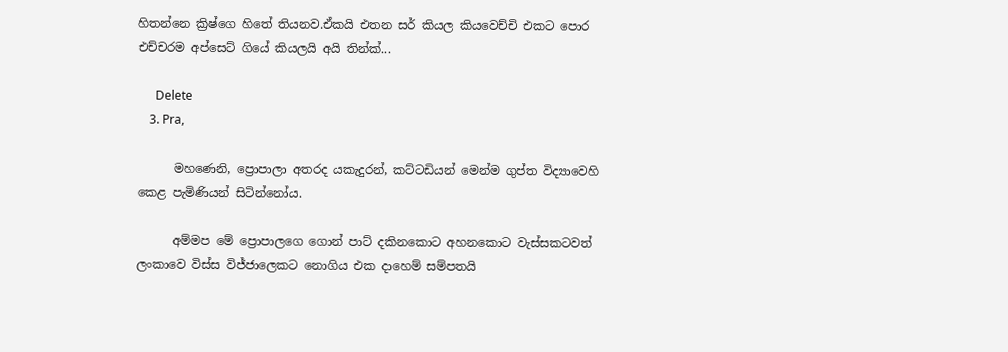හිතන්නෙ ක්‍රිෂ්ගෙ හිතේ තියනව.ඒකයි එතන සර් කියල කියවෙච්චි එකට පොර එච්චරම අප්සෙට් ගියේ කියලයි අයි තින්ක්...

      Delete
    3. Pra,

      මහණෙනි, ප්‍රොපාලා අතරද යකැදුරන්, කට්ටඩියන් මෙන්ම ගුප්ත විද්‍යාවෙහි කෙළ පැමිණියන් සිටින්නෝය.

      අම්මප මේ ප්‍රොපාලගෙ ගොන් පාට් දකිනකොට අහනකොට වැස්සකටවත් ලංකාවෙ විස්ස විජ්ජාලෙකට නොගිය එක දාහෙම් සම්පතයි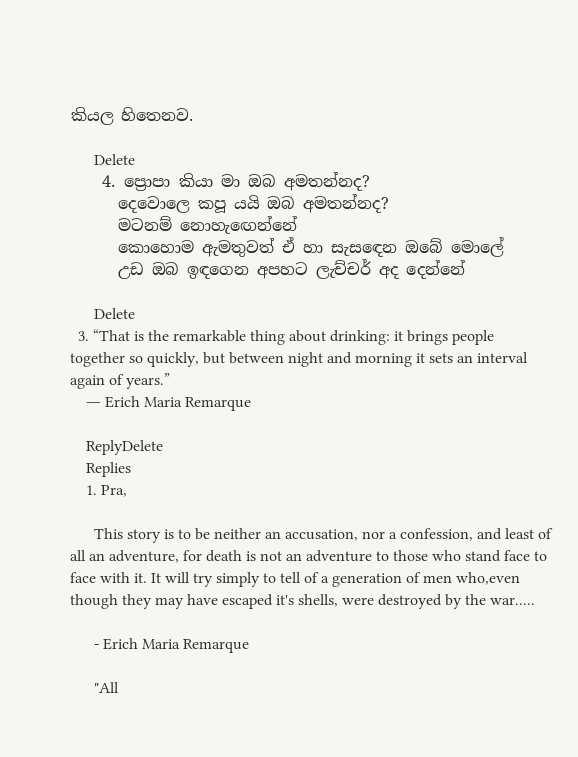කියල හිතෙනව.

      Delete
    4. ප්‍රොපා කියා මා ඔබ අමතන්නද?
      දෙවොලෙ කපූ යයි ඔබ අමතන්නද?
      මටනම් නොහැඟෙන්නේ
      කොහොම ඇමතුවත් ඒ හා සැසඳෙන ඔබේ මොලේ
      උඩ ඔබ ඉඳගෙන අපහට ලැච්චර් අද දෙන්නේ

      Delete
  3. “That is the remarkable thing about drinking: it brings people together so quickly, but between night and morning it sets an interval again of years.”
    ― Erich Maria Remarque

    ReplyDelete
    Replies
    1. Pra,

      This story is to be neither an accusation, nor a confession, and least of all an adventure, for death is not an adventure to those who stand face to face with it. It will try simply to tell of a generation of men who,even though they may have escaped it's shells, were destroyed by the war.....

      - Erich Maria Remarque

      "All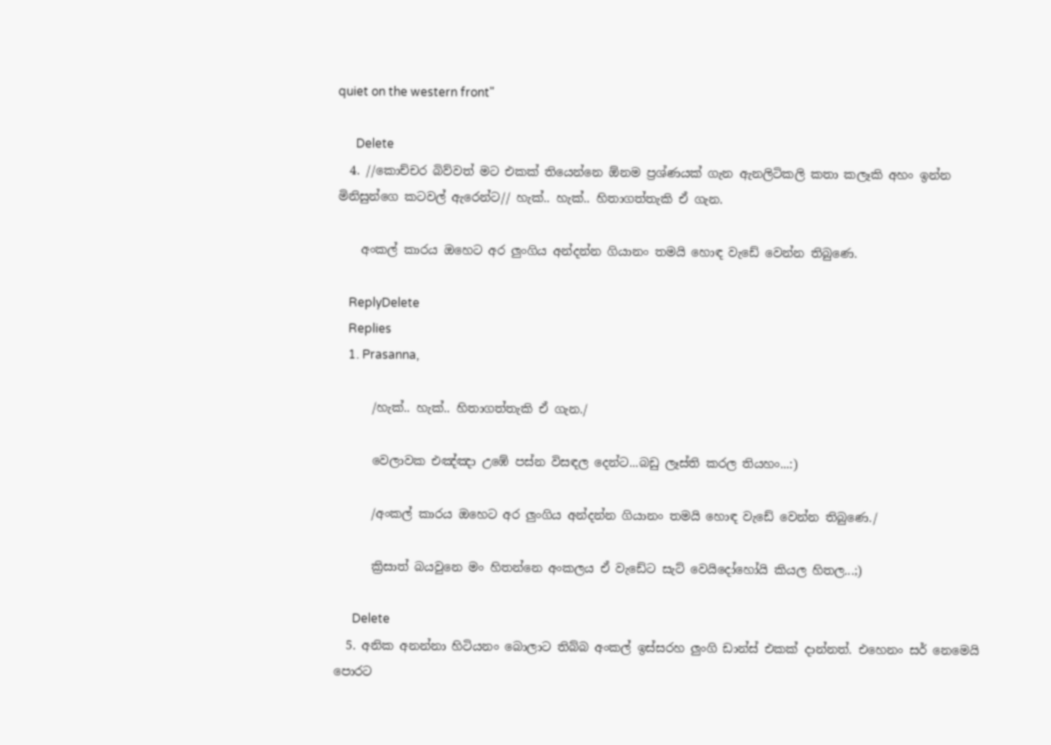quiet on the western front"

      Delete
  4. //කොච්චර බිව්වත් මට එකක් තියෙන්නෙ ඕනම ප්‍රශ්ණයක් ගැන ඇනලිටිකලි කතා කලෑකි අහං ඉන්න මිනිසුන්ගෙ කටවල් ඇරෙන්ට// හැක්.. හැක්.. හිතාගත්තැකි ඒ ගැන.

    අංකල් කාරය ඔහෙට අර ලුංගිය අන්දන්න ගියානං තමයි හොඳ වැඩේ වෙන්න තිබුණෙ.

    ReplyDelete
    Replies
    1. Prasanna,

      /හැක්.. හැක්.. හිතාගත්තැකි ඒ ගැන./

      වෙලාවක එඤ්ඤා උඹේ පස්න විසඳල දෙන්ට...බඩු ලෑස්ති කරල තියහං...:)

      /අංකල් කාරය ඔහෙට අර ලුංගිය අන්දන්න ගියානං තමයි හොඳ වැඩේ වෙන්න තිබුණෙ./

      ක්‍රිසාත් බයවුනෙ මං හිතන්නෙ අංකලය ඒ වැඩේට සැට් වෙයිදෝහෝයි කියල හිතල...;)

      Delete
  5. අනික අනන්නා හිටියනං බොලාට තිබ්බ අංකල් ඉස්සරහ ලුංගි ඩාන්ස් එකක් දාන්නත්. එහෙනං සර් නෙමෙයි පොරට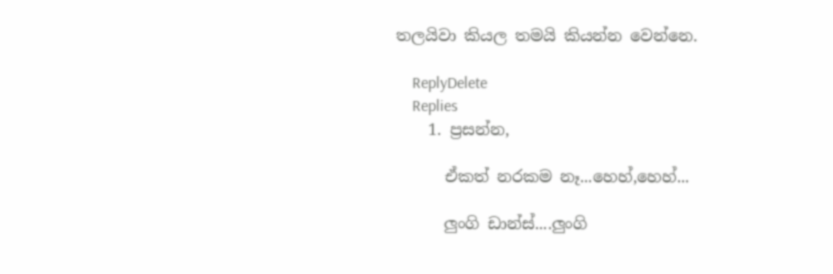තලයිවා කියල තමයි කියන්න වෙන්නෙ.

    ReplyDelete
    Replies
    1. ප්‍රසන්න,

      ඒකත් නරකම නෑ...හෙහ්,හෙහ්...

      ලුංගි ඩාන්ස්....ලුංගි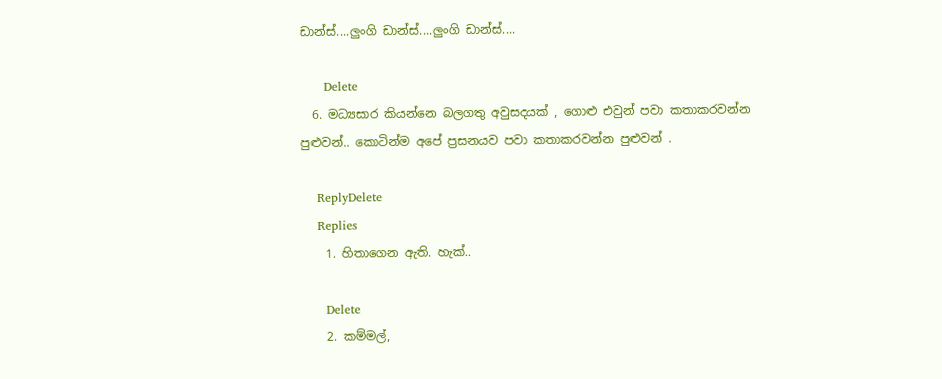ඩාන්ස්....ලුංගි ඩාන්ස්....ලුංගි ඩාන්ස්....

      Delete
  6. මධ්‍යසාර කියන්නෙ බලගතු අවුසදයක් , ගොළු එවුන් පවා කතාකරවන්න පුළුවන්.. කොටින්ම අපේ ප්‍රසනයව පවා කතාකරවන්න පුළුවන් .

    ReplyDelete
    Replies
    1. හිතාගෙන ඇති. හැක්..

      Delete
    2. කම්මල්,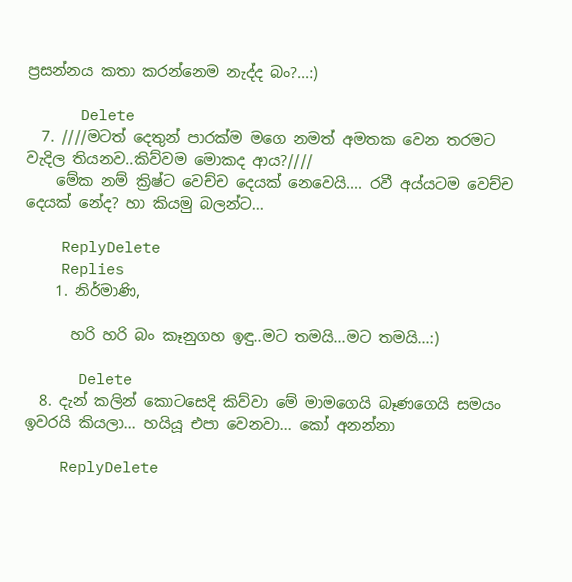ප්‍රසන්නය කතා කරන්නෙම නැද්ද බං?...:)

      Delete
  7. ////මටත් දෙතුන් පාරක්ම මගෙ නමත් අමතක වෙන තරමට වැදිල තියනව..කිව්වම මොකද ආය?////
    මේක නම් ක්‍රිෂ්ට වෙච්ච දෙයක් නෙවෙයි.... රවී අය්යටම වෙච්ච දෙයක් නේද? හා කියමු බලන්ට...

    ReplyDelete
    Replies
    1. නිර්මාණි,

      හරි හරි බං කෑනුගහ ඉඳු..මට තමයි...මට තමයි...:)

      Delete
  8. දැන් කලින් කොටසෙදි කිව්වා මේ මාමගෙයි බෑණගෙයි සමයං ඉවරයි කියලා... හයියූ එපා වෙනවා... කෝ අනන්නා

    ReplyDelete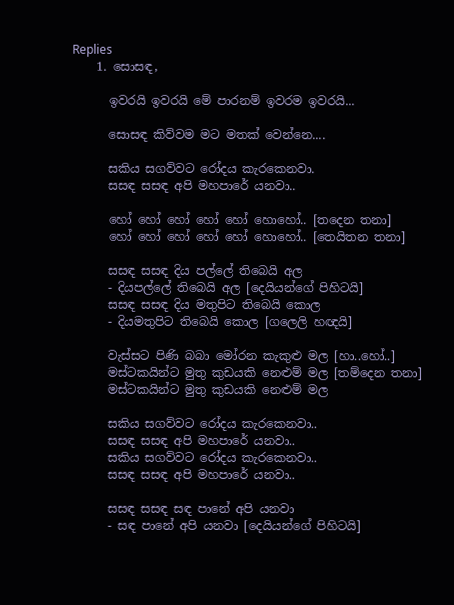Replies
    1. සොසඳ,

      ඉවරයි ඉවරයි මේ පාරනම් ඉවරම ඉවරයි...

      සොසඳ කිව්වම මට මතක් වෙන්නෙ....

      සකිය සගව්වට රෝදය කැරකෙනවා.
      සසඳ සසඳ අපි මහපාරේ යනවා..

      හෝ හෝ හෝ හෝ හෝ හොහෝ.. [තදෙන තනා]
      හෝ හෝ හෝ හෝ හෝ හොහෝ.. [තෙයිතන තනා]

      සසඳ සසඳ දිය පල්ලේ තිබෙයි අල
      - දියපල්ලේ තිබෙයි අල [දෙයියන්ගේ පිහිටයි]
      සසඳ සසඳ දිය මතුපිට තිබෙයි කොල
      - දියමතුපිට තිබෙයි කොල [ගලෙලි හඥයි]

      වැස්සට පිණි බබා මෝරන කැකුළු මල [හා..හෝ..]
      මස්ටකයින්ට මුතු කුඩයකි නෙළුම් මල [තම්දෙන තනා]
      මස්ටකයින්ට මුතු කුඩයකි නෙළුම් මල

      සකිය සගව්වට රෝදය කැරකෙනවා..
      සසඳ සසඳ අපි මහපාරේ යනවා..
      සකිය සගව්වට රෝදය කැරකෙනවා..
      සසඳ සසඳ අපි මහපාරේ යනවා..

      සසඳ සසඳ සඳ පානේ අපි යනවා
      - සඳ පානේ අපි යනවා [දෙයියන්ගේ පිහිටයි]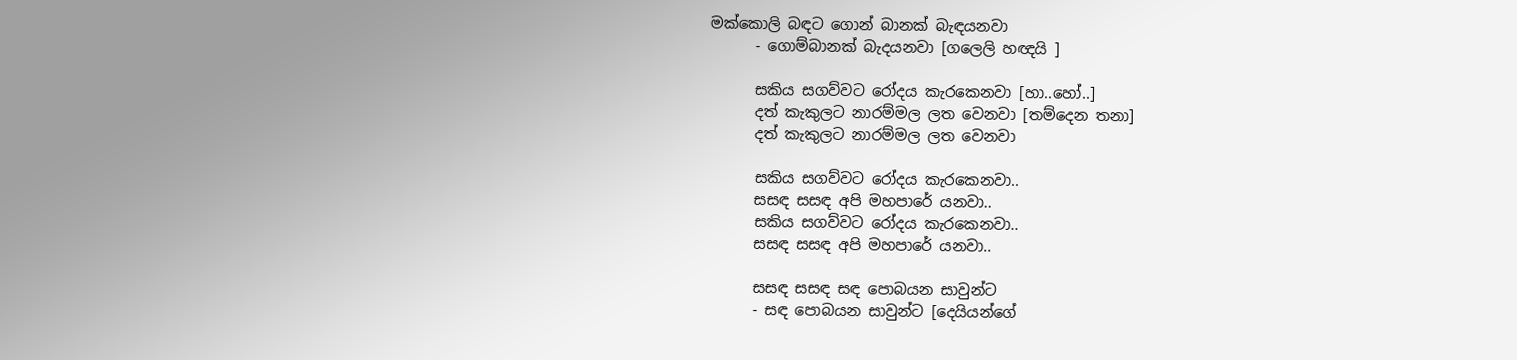මක්කොලි බඳට ගොන් බානක් බැඳයනවා
      - ගොම්බානක් බැදයනවා [ගලෙලි හඥයි ]

      සකිය සගව්වට රෝදය කැරකෙනවා [හා..හෝ..]
      දත් කැකුලට නාරම්මල ලත වෙනවා [තම්දෙන තනා]
      දත් කැකුලට නාරම්මල ලත වෙනවා

      සකිය සගව්වට රෝදය කැරකෙනවා..
      සසඳ සසඳ අපි මහපාරේ යනවා..
      සකිය සගව්වට රෝදය කැරකෙනවා..
      සසඳ සසඳ අපි මහපාරේ යනවා..

      සසඳ සසඳ සඳ පොබයන සාවුන්ට
      - සඳ පොබයන සාවුන්ට [දෙයියන්ගේ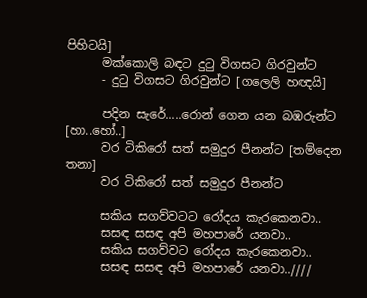පිහිටයි]
      මක්කොලි බඳට දුටු විගසට ගිරවුන්ට
      - දුටු විගසට ගිරවුන්ට [ගලෙලි හඥයි]

      පදින සැරේ.....රොන් ගෙන යන බඹරුන්ට [හා..හෝ..]
      වර ටිකිරෝ සත් සමුදුර පීනන්ට [තම්දෙන තනා]
      වර ටිකිරෝ සත් සමුදුර පීනන්ට

      සකිය සගව්වටට රෝදය කැරකෙනවා..
      සසඳ සසඳ අපි මහපාරේ යනවා..
      සකිය සගව්වට රෝදය කැරකෙනවා..
      සසඳ සසඳ අපි මහපාරේ යනවා..////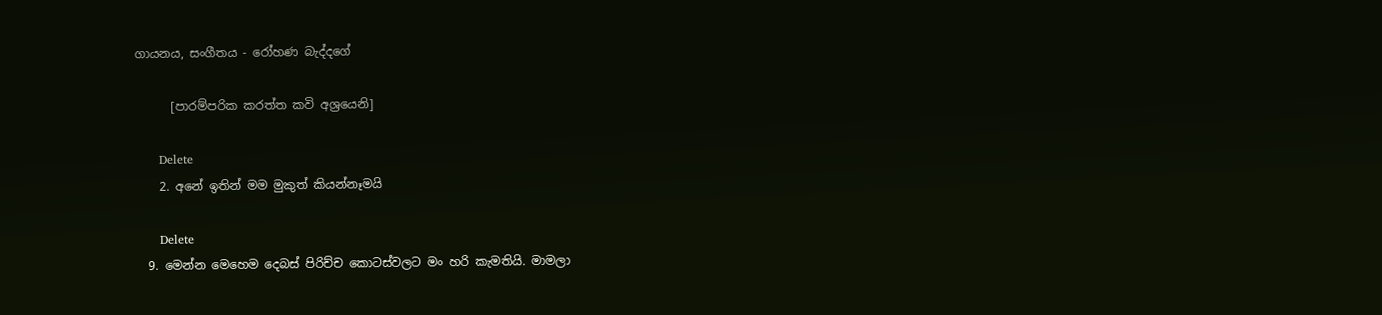ගායනය, සංගීතය - රෝහණ බැද්දගේ

      [පාරම්පරික කරත්ත කවි අශ්‍රයෙනි]

      Delete
    2. අනේ ඉතින් මම මුකුත් කියන්නෑමයි

      Delete
  9. මෙන්න මෙහෙම දෙබස් පිරිච්ච කොටස්වලට මං හරි කැමතියි. මාමලා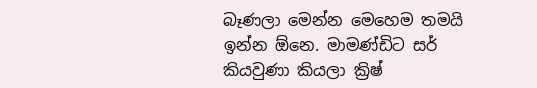බෑණලා මෙන්න මෙහෙම තමයි ඉන්න ඕනෙ. මාමණ්ඩිට සර් කියවුණා කියලා ක්‍රිෂ්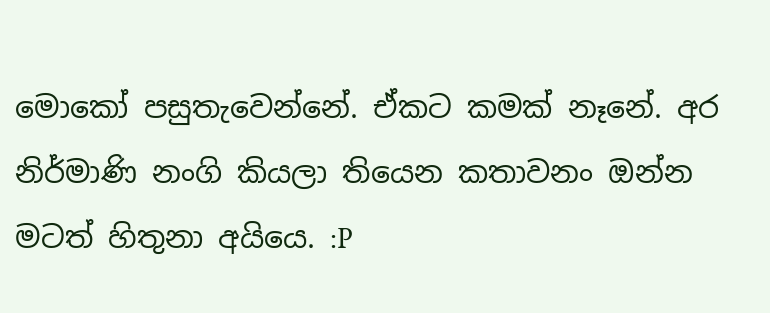මොකෝ පසුතැවෙන්නේ. ඒකට කමක් නෑනේ. අර නිර්මාණි නංගි කියලා තියෙන කතාවනං ඔන්න මටත් හිතුනා අයියෙ. :P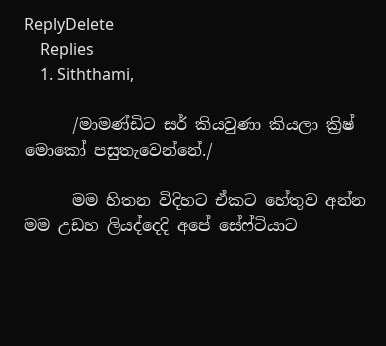ReplyDelete
    Replies
    1. Siththami,

      /මාමණ්ඩිට සර් කියවුණා කියලා ක්‍රිෂ් මොකෝ පසුතැවෙන්නේ./

      මම හිතන විදිහට ඒකට හේතුව අන්න මම උඩහ ලියද්දෙදි අපේ සේෆ්ටියාට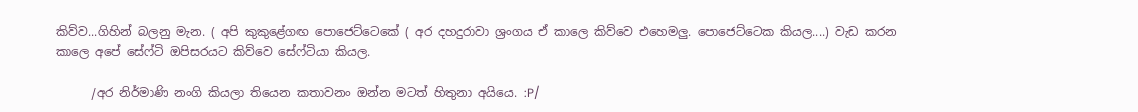කිව්ව...ගිහින් බලනු මැන. ( අපි කුකුළේගඟ පොජෙට්ටෙකේ ( අර දහදුරාවා ශ්‍රංගය ඒ කාලෙ කිව්වෙ එහෙමලු. පොජෙට්ටෙක කියල....) වැඩ කරන කාලෙ අපේ සේෆ්ටි ඔපිසරයට කිව්වෙ සේෆ්ටියා කියල.

      /අර නිර්මාණි නංගි කියලා තියෙන කතාවනං ඔන්න මටත් හිතුනා අයියෙ. :P/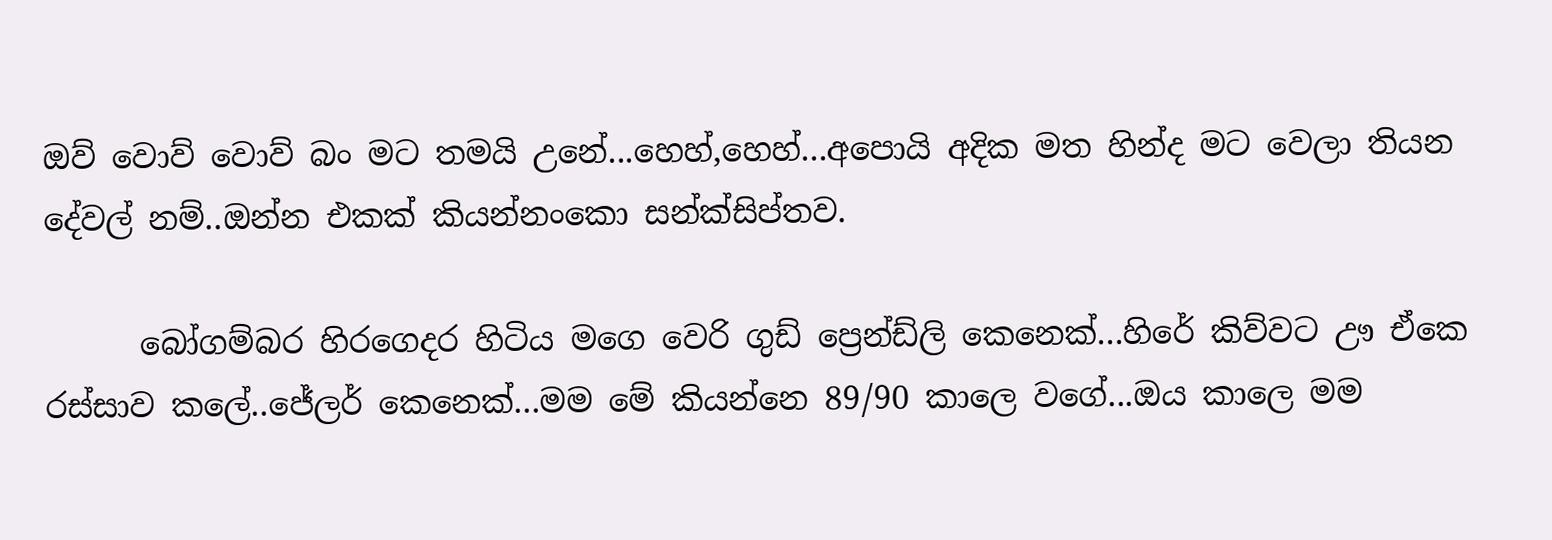ඔව් වොව් වොව් බං මට තමයි උනේ...හෙහ්,හෙහ්...අපොයි අදික මත හින්ද මට වෙලා තියන දේවල් නම්..ඔන්න එකක් කියන්නංකො සන්ක්සිප්තව.

      බෝගම්බර හිරගෙදර හිටිය මගෙ වෙරි ගුඩ් ප්‍රෙන්ඩ්ලි කෙනෙක්...හිරේ කිව්වට ඌ ඒකෙ රස්සාව කලේ..ජේලර් කෙනෙක්...මම මේ කියන්නෙ 89/90 කාලෙ වගේ...ඔය කාලෙ මම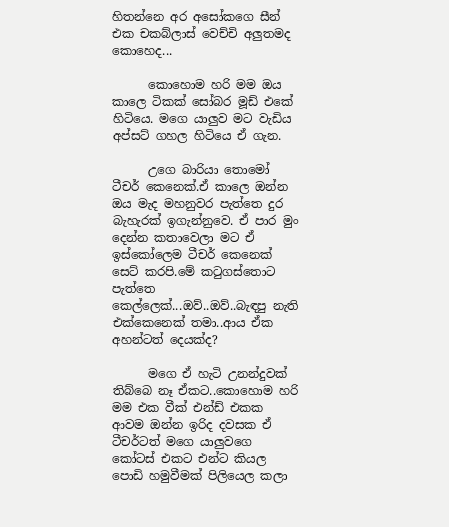හිතන්නෙ අර අසෝකගෙ සීන් එක චකබ්ලාස් වෙච්චි අලුතමද කොහෙද...

      කොහොම හරි මම ඔය කාලෙ ටිකක් සෝබර මූඩ් එකේ හිටියෙ. මගෙ යාලුව මට වැඩිය අප්සට් ගහල හිටියෙ ඒ ගැන.

      උගෙ බාරියා තොමෝ ටීචර් කෙනෙක්.ඒ කාලෙ ඔන්න ඔය මැද මහනුවර පැත්තෙ දුර බැහැරක් ඉගැන්නුවෙ. ඒ පාර මුං දෙන්න කතාවෙලා මට ඒ ඉස්කෝලෙම ටීචර් කෙනෙක් සෙට් කරපි.මේ කටුගස්තොට පැත්තෙ කෙල්ලෙක්...ඔව්..ඔව්..බැඳපු නැති එක්කෙනෙක් තමා..ආය ඒක අහන්ටත් දෙයක්ද?

      මගෙ ඒ හැටි උනන්දුවක් තිබ්බෙ නෑ ඒකට..කොහොම හරි මම එක වීක් එන්ඩ් එකක ආවම ඔන්න ඉරිද දවසක ඒ ටීචර්ටත් මගෙ යාලුවගෙ කෝටස් එකට එන්ට කියල පොඩි හමුවීමක් පිලියෙල කලා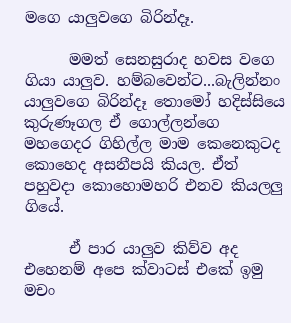මගෙ යාලුවගෙ බිරින්දෑ.

      මමත් සෙනසුරාද හවස වගෙ ගියා යාලුව. හම්බවෙන්ට...බැලින්නං යාලුවගෙ බිරින්දෑ තොමෝ හදිස්සියෙ කුරුණෑගල ඒ ගොල්ලන්ගෙ මහගෙදර ගිහිල්ල මාම කෙනෙකුටද කොහෙද අසනීපයි කියල. ඒත් පහුවදා කොහොමහරි එනව කියලලු ගියේ.

      ඒ පාර යාලුව කිව්ව අද එහෙනම් අපෙ ක්වාටස් එකේ ඉමු මචං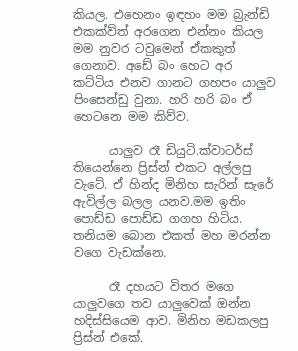කියල. එහෙනං ඉඳහං මම බ්‍රැන්ඩි එකක්ව්ත් අරගෙන එන්නං කියල මම නුවර ටවුමෙන් ඒකකුත් ගෙනාව. අඩේ බං හෙට අර කට්ටිය එනව ගානට ගහපං යාලුව පිංසෙන්ඩු වුනා. හරි හරි බං ඒ හෙටනෙ මම කිව්ව.

      යාලුව රෑ ඩියුටි.ක්වාටර්ස් තියෙන්නෙ ප්‍රිස්න් එකට අල්ලපු වැටේ. ඒ හින්ද මිනිහ සැරින් සැරේ ඇවිල්ල බලල යනව.මම ඉතිං පොඩ්ඩ පොඩ්ඩ ගගහ හිටිය. තනියම බොන එකත් මහ මරන්න වගෙ වැඩක්නෙ.

      රෑ දහයට විතර මගෙ යාලුවගෙ තව යාලුවෙක් ඔන්න හදිස්සියෙම ආව. මිනිහ මඩකලපු ප්‍රිස්න් එකේ.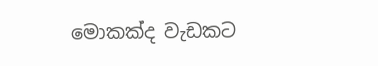මොකක්ද වැඩකට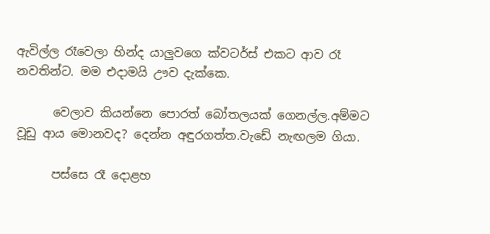ඇවිල්ල රෑවෙලා හින්ද යාලුවගෙ ක්වටර්ස් එකට ආව රෑ නවතින්ට. මම එදාමයි ඌව දැක්කෙ.

      වෙලාව කියන්නෙ පොරත් බෝතලයක් ගෙනල්ල.අම්මට වූඩු ආය මොනවද? දෙන්න අඳුරගත්ත.වැඩේ නැඟලම ගියා.

      පස්සෙ රෑ දොළහ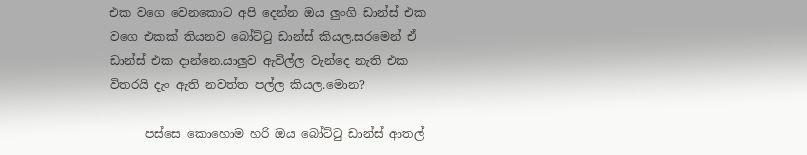එක වගෙ වෙනකොට අපි දෙන්න ඔය ලුංගි ඩාන්ස් එක වගෙ එකක් තියනව බෝට්ටු ඩාන්ස් කියල.සරමෙන් ඒ ඩාන්ස් එක දාන්නෙ.යාලුව ඇවිල්ල වැන්දෙ නැති එක විතරයි දැං ඇති නවත්ත පල්ල කියල.මොන?

      පස්සෙ කොහොම හරි ඔය බෝට්ටු ඩාන්ස් ආතල්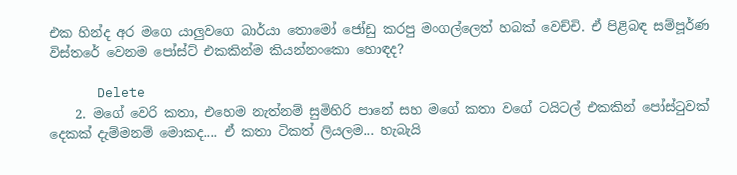එක හින්ද අර මගෙ යාලුවගෙ බාර්යා තොමෝ ජෝඩු කරපු මංගල්ලෙත් හබක් වෙච්චි. ඒ පිළිබඳ සම්පූර්ණ විස්තරේ වෙනම පෝස්ට් එකකින්ම කියන්නංකො හොඳද?

      Delete
    2. මගේ වෙරි කතා, එහෙම නැත්නම් සුමිහිරි පානේ සහ මගේ කතා වගේ ටයිටල් එකකින් පෝස්ටුවක් දෙකක් දැම්මනම් මොකද.... ඒ කතා ටිකත් ලියලම... හැබැයි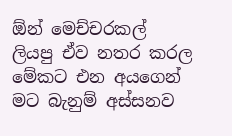ඕන් මෙච්චරකල් ලියපු ඒව නතර කරල මේකට එන අයගෙන් මට බැනුම් අස්සනව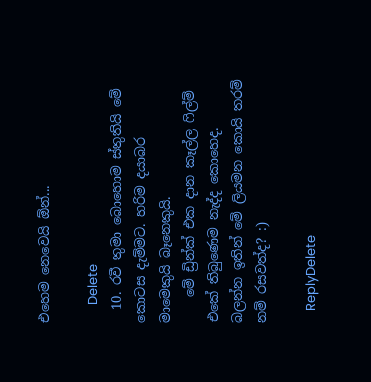එහෙම නෙවෙයි ඕන්...

      Delete
  10. රවී තුමා බොහොම ස්තුතියි මේ කොටස දැම්මට. හරිම දයාබර මාමෙකුයි බෑනෙකුයි.
    මේ ඩ්‍රින්ක් එක දාන කෑල්ල ෆිල්ම් එකේ තිබුණෙම නැද්ද කොහෙද. බලන්න ඉතින් මේ ලියමන කොයි තරම් නම් රසවත්ද? :)

    ReplyDelete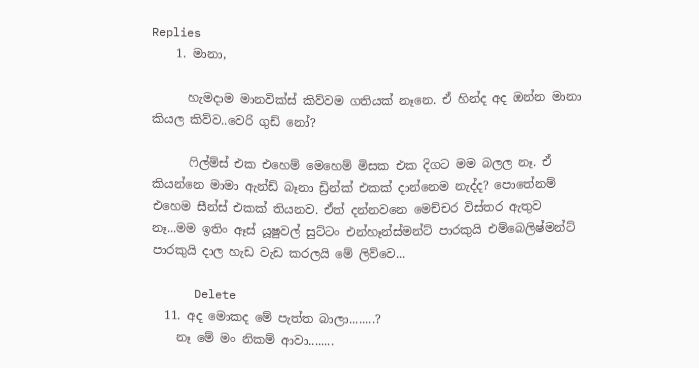Replies
    1. මානා,

      හැමදාම මානවික්ස් කිව්වම ගතියක් නෑනෙ. ඒ හින්ද අද ඔන්න මානා කියල කිව්ව..වෙරි ගුඩ් නෝ?

      ෆිල්ම්ස් එක එහෙම් මෙහෙම් මිසක එක දිගට මම බලල නෑ. ඒ කියන්නෙ මාමා ඇන්ඩ් බෑනා ඩ්‍රින්ක් එකක් දාන්නෙම නැද්ද? පොතේනම් එහෙම සීන්ස් එකක් තියනව. ඒත් දන්නවනෙ මෙච්චර විස්තර ඇතුව නෑ...මම ඉතිං ඈස් යූෂුවල් සුට්ටං එන්හෑන්ස්මන්ට් පාරකුයි එම්බෙලිෂ්මන්ට් පාරකුයි දාල හැඩ වැඩ කරලයි මේ ලිව්වෙ...

      Delete
  11. අද මොකද මේ පැත්ත බාලා........?
    නෑ මේ මං නිකම් ආවා........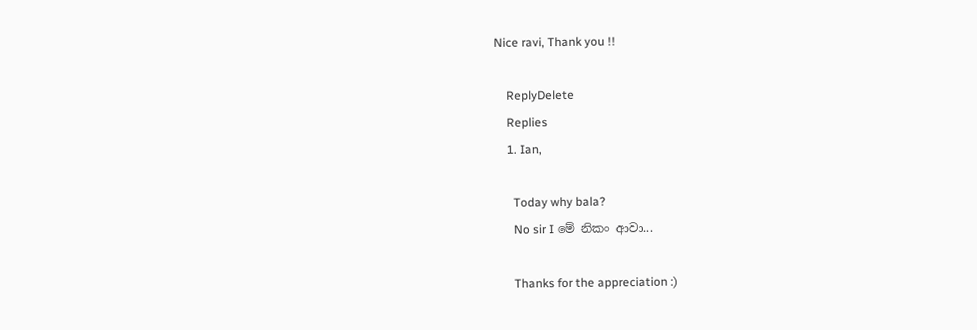Nice ravi, Thank you !!

    ReplyDelete
    Replies
    1. Ian,

      Today why bala?
      No sir I මේ නිකං ආවා...

      Thanks for the appreciation :)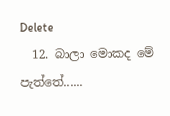Delete
  12. බාලා මොකද මේ පැත්තේ......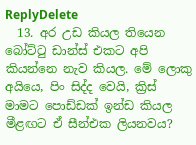ReplyDelete
  13. අර උඩ කියල තියෙන බෝට්ටු ඩාන්ස් එකට අපි කියන්නෙ නැව කියල. මේ ලොකු අයියෙ, පිං සිද්ද වෙයි, ක්‍රිස් මාමට පොඩ්ඩක් ඉන්ඩ කියල මීළඟට ඒ සීන්එක ලියනවය?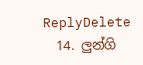ReplyDelete
  14. ලුන්ගි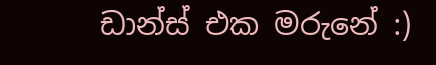ඩාන්ස් එක මරුනේ :)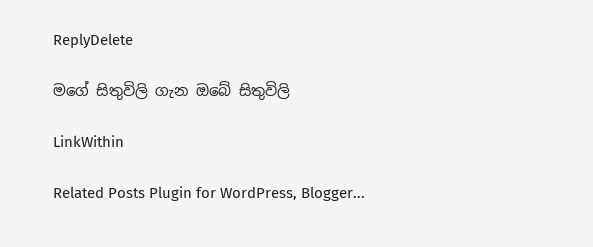ReplyDelete

මගේ සිතුවිලි ගැන ඔබේ සිතුවිලි

LinkWithin

Related Posts Plugin for WordPress, Blogger...